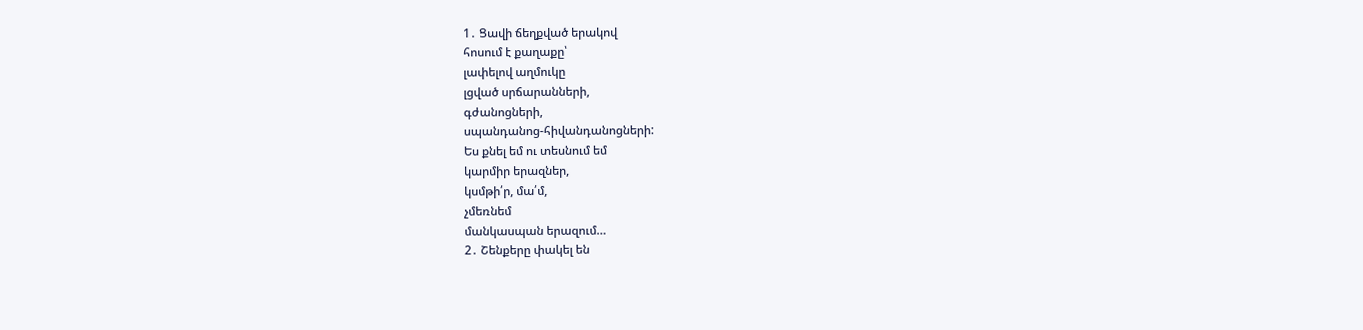1․ Ցավի ճեղքված երակով
հոսում է քաղաքը՝
լափելով աղմուկը
լցված սրճարանների,
գժանոցների,
սպանդանոց-հիվանդանոցների:
Ես քնել եմ ու տեսնում եմ
կարմիր երազներ,
կսմթի՛ր, մա՛մ,
չմեռնեմ
մանկասպան երազում…
2․ Շենքերը փակել են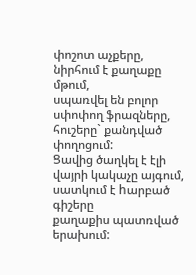փոշոտ աչքերը,
նիրհում է քաղաքը
մթում,
սպառվել են բոլոր սփոփող ֆրազները,
հուշերը` քանդված փողոցում:
Ցավից ծաղկել է էլի
վայրի կակաչը այգում,
սատկում է hարբած գիշերը
քաղաքիս պատռված երախում: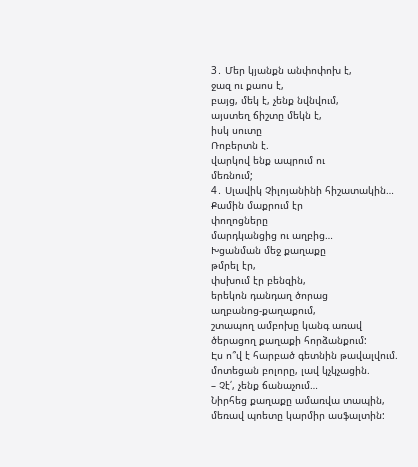3․ Մեր կյանքն անփոփոխ է,
ջազ ու քաոս է,
բայց, մեկ է, չենք նվնվում,
այստեղ ճիշտը մեկն է,
իսկ սուտը
Ռոբերտն է.
վարկով ենք ապրում ու
մեռնում;
4․ Սլավիկ Չիլոյանինի հիշատակին…
Քամին մաքրում էր
փողոցները
մարդկանցից ու աղբից…
Խցանման մեջ քաղաքը
թմրել էր,
փսխում էր բենզին,
երեկոն դանդաղ ծորաց
աղբանոց-քաղաքում,
շտապող ամբոխը կանգ առավ
ծերացող քաղաքի հորձանքում:
Էս ո՞վ է հարբած գետնին թավալվում.
մոտեցան բոլորը, լավ կչկչացին.
– Չէ՛, չենք ճանաչում…
Նիրհեց քաղաքը ամառվա տապին,
մեռավ պոետը կարմիր ասֆալտին: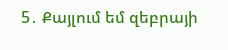5․ Քայլում եմ զեբրայի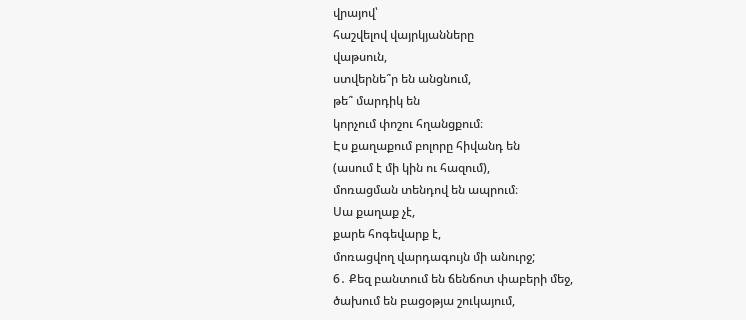վրայով՝
հաշվելով վայրկյանները
վաթսուն,
ստվերնե՞ր են անցնում,
թե՞ մարդիկ են
կորչում փոշու հղանցքում։
Էս քաղաքում բոլորը հիվանդ են
(ասում է մի կին ու հազում),
մոռացման տենդով են ապրում։
Սա քաղաք չէ,
քարե հոգեվարք է,
մոռացվող վարդագույն մի անուրջ;
6․ Քեզ բանտում են ճենճոտ փաբերի մեջ,
ծախում են բացօթյա շուկայում,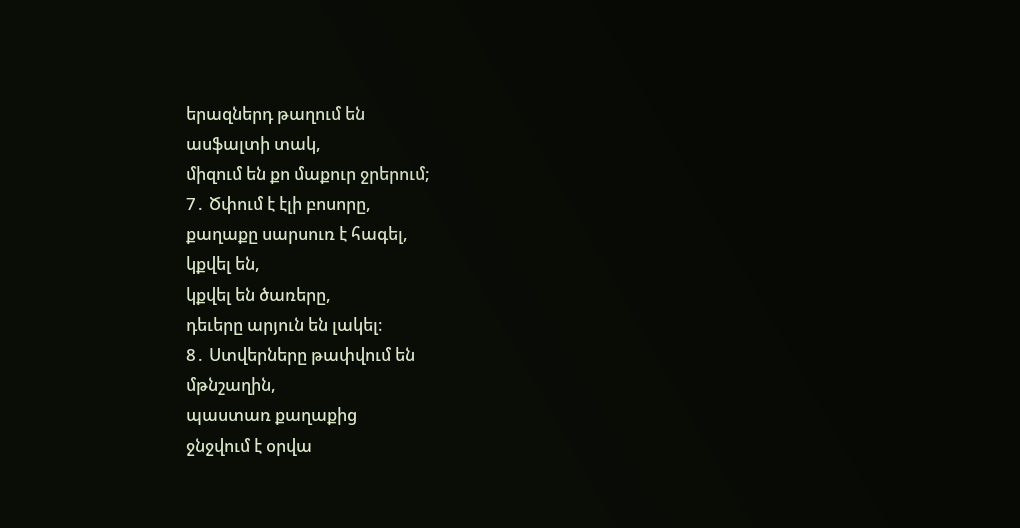երազներդ թաղում են
ասֆալտի տակ,
միզում են քո մաքուր ջրերում;
7․ Ծփում է էլի բոսորը,
քաղաքը սարսուռ է հագել,
կքվել են,
կքվել են ծառերը,
դեւերը արյուն են լակել։
8․ Ստվերները թափվում են
մթնշաղին,
պաստառ քաղաքից
ջնջվում է օրվա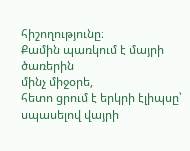հիշողությունը։
Քամին պառկում է մայրի ծառերին
մինչ միջօրե,
հետո ցրում է երկրի էլիպսը՝
սպասելով վայրի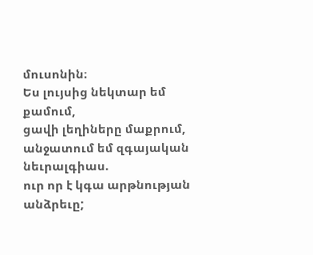մուսոնին։
Ես լույսից նեկտար եմ քամում,
ցավի լեղիները մաքրում,
անջատում եմ զգայական նեւրալգիաս.
ուր որ է կգա արթնության անձրեւը;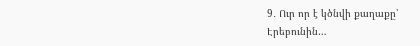9․ Ուր որ է կծնվի քաղաքը՝
Էրեբունին…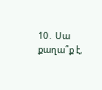10․ Սա քաղա՞ք է,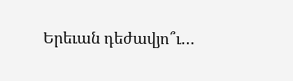Երեւան դեժավյո՞ւ…